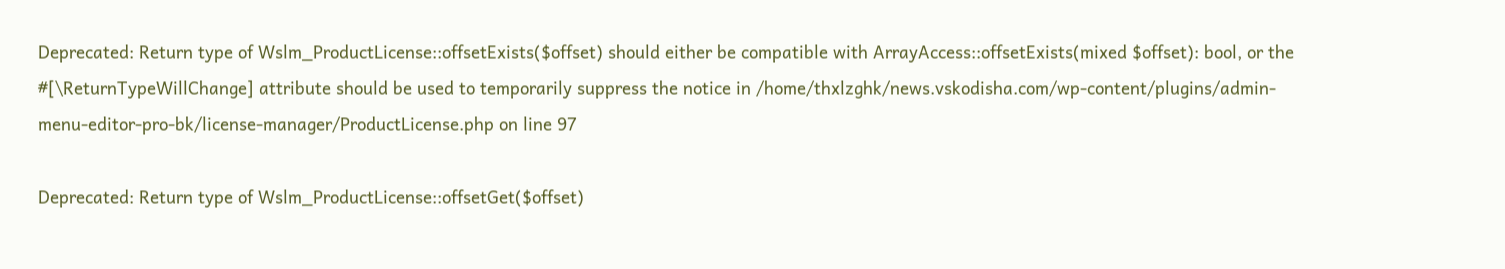Deprecated: Return type of Wslm_ProductLicense::offsetExists($offset) should either be compatible with ArrayAccess::offsetExists(mixed $offset): bool, or the #[\ReturnTypeWillChange] attribute should be used to temporarily suppress the notice in /home/thxlzghk/news.vskodisha.com/wp-content/plugins/admin-menu-editor-pro-bk/license-manager/ProductLicense.php on line 97

Deprecated: Return type of Wslm_ProductLicense::offsetGet($offset)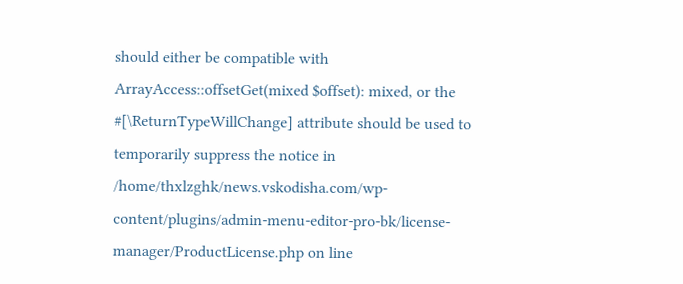should either be compatible with ArrayAccess::offsetGet(mixed $offset): mixed, or the #[\ReturnTypeWillChange] attribute should be used to temporarily suppress the notice in /home/thxlzghk/news.vskodisha.com/wp-content/plugins/admin-menu-editor-pro-bk/license-manager/ProductLicense.php on line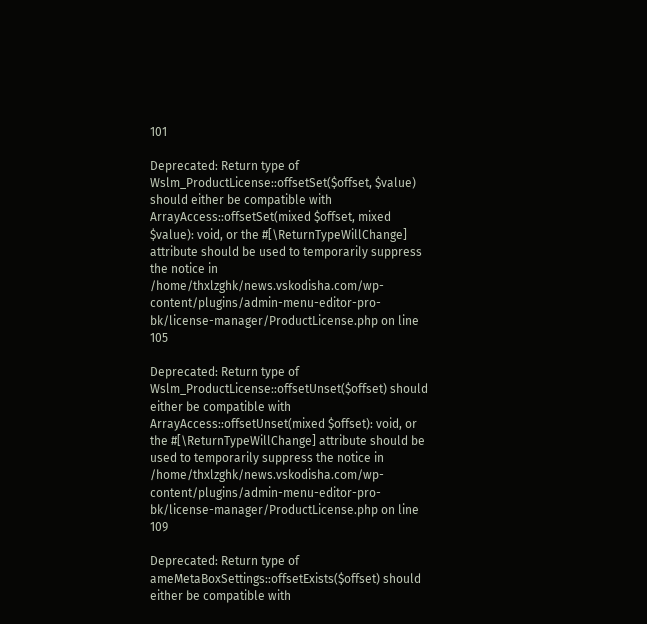101

Deprecated: Return type of Wslm_ProductLicense::offsetSet($offset, $value) should either be compatible with ArrayAccess::offsetSet(mixed $offset, mixed $value): void, or the #[\ReturnTypeWillChange] attribute should be used to temporarily suppress the notice in /home/thxlzghk/news.vskodisha.com/wp-content/plugins/admin-menu-editor-pro-bk/license-manager/ProductLicense.php on line 105

Deprecated: Return type of Wslm_ProductLicense::offsetUnset($offset) should either be compatible with ArrayAccess::offsetUnset(mixed $offset): void, or the #[\ReturnTypeWillChange] attribute should be used to temporarily suppress the notice in /home/thxlzghk/news.vskodisha.com/wp-content/plugins/admin-menu-editor-pro-bk/license-manager/ProductLicense.php on line 109

Deprecated: Return type of ameMetaBoxSettings::offsetExists($offset) should either be compatible with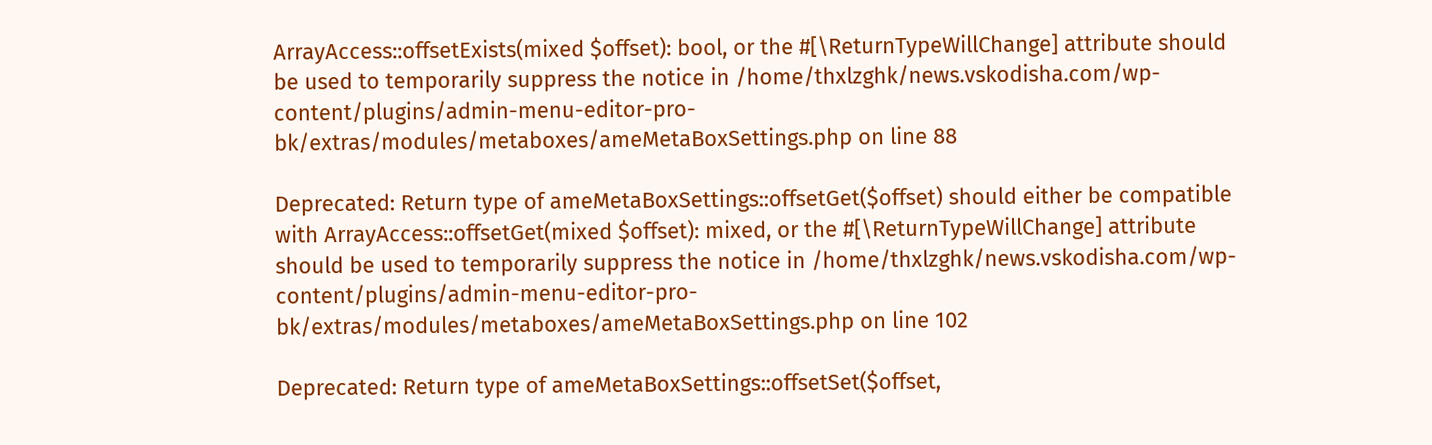ArrayAccess::offsetExists(mixed $offset): bool, or the #[\ReturnTypeWillChange] attribute should be used to temporarily suppress the notice in /home/thxlzghk/news.vskodisha.com/wp-content/plugins/admin-menu-editor-pro-bk/extras/modules/metaboxes/ameMetaBoxSettings.php on line 88

Deprecated: Return type of ameMetaBoxSettings::offsetGet($offset) should either be compatible with ArrayAccess::offsetGet(mixed $offset): mixed, or the #[\ReturnTypeWillChange] attribute should be used to temporarily suppress the notice in /home/thxlzghk/news.vskodisha.com/wp-content/plugins/admin-menu-editor-pro-bk/extras/modules/metaboxes/ameMetaBoxSettings.php on line 102

Deprecated: Return type of ameMetaBoxSettings::offsetSet($offset,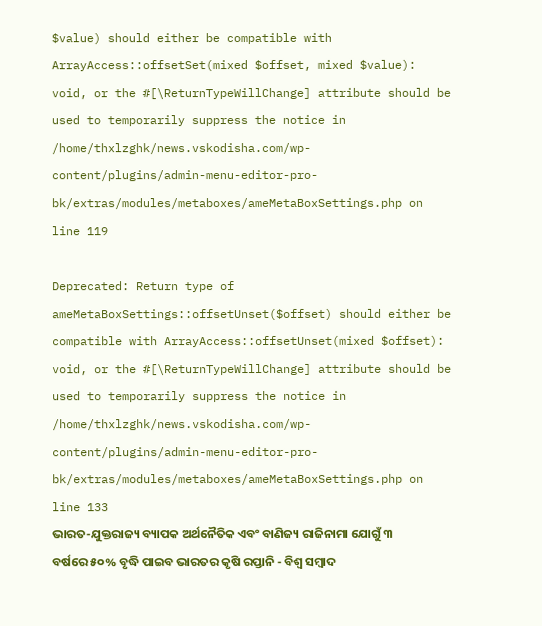$value) should either be compatible with ArrayAccess::offsetSet(mixed $offset, mixed $value): void, or the #[\ReturnTypeWillChange] attribute should be used to temporarily suppress the notice in /home/thxlzghk/news.vskodisha.com/wp-content/plugins/admin-menu-editor-pro-bk/extras/modules/metaboxes/ameMetaBoxSettings.php on line 119

Deprecated: Return type of ameMetaBoxSettings::offsetUnset($offset) should either be compatible with ArrayAccess::offsetUnset(mixed $offset): void, or the #[\ReturnTypeWillChange] attribute should be used to temporarily suppress the notice in /home/thxlzghk/news.vskodisha.com/wp-content/plugins/admin-menu-editor-pro-bk/extras/modules/metaboxes/ameMetaBoxSettings.php on line 133
ଭାରତ-ଯୁକ୍ତରାଜ୍ୟ ବ୍ୟାପକ ଅର୍ଥନୈତିକ ଏବଂ ବାଣିଜ୍ୟ ରାଜିନାମା ଯୋଗୁଁ ୩ ବର୍ଷରେ ୫୦% ବୃଦ୍ଧି ପାଇବ ଭାରତର କୃଷି ରପ୍ତାନି - ବିଶ୍ୱ ସମ୍ବାଦ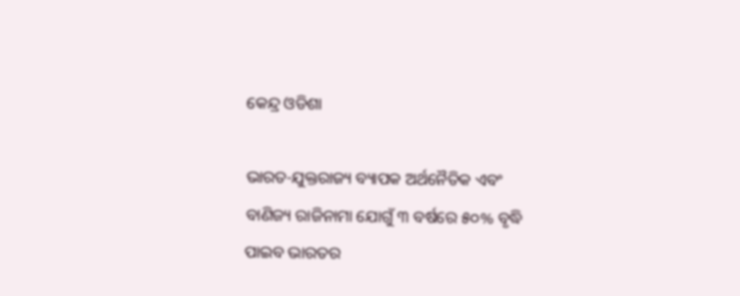କେନ୍ଦ୍ର ଓଡିଶା

ଭାରତ-ଯୁକ୍ତରାଜ୍ୟ ବ୍ୟାପକ ଅର୍ଥନୈତିକ ଏବଂ ବାଣିଜ୍ୟ ରାଜିନାମା ଯୋଗୁଁ ୩ ବର୍ଷରେ ୫୦% ବୃଦ୍ଧି ପାଇବ ଭାରତର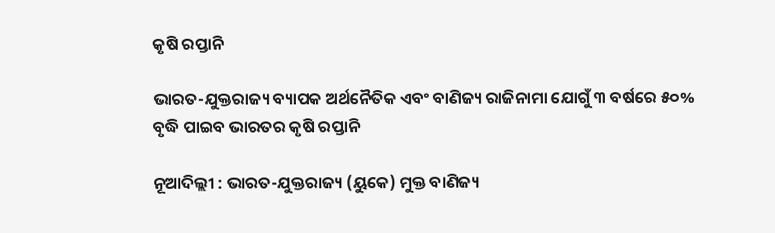କୃଷି ରପ୍ତାନି

ଭାରତ-ଯୁକ୍ତରାଜ୍ୟ ବ୍ୟାପକ ଅର୍ଥନୈତିକ ଏବଂ ବାଣିଜ୍ୟ ରାଜିନାମା ଯୋଗୁଁ ୩ ବର୍ଷରେ ୫୦% ବୃଦ୍ଧି ପାଇବ ଭାରତର କୃଷି ରପ୍ତାନି

ନୂଆଦିଲ୍ଲୀ : ଭାରତ-ଯୁକ୍ତରାଜ୍ୟ (ୟୁକେ) ମୁକ୍ତ ବାଣିଜ୍ୟ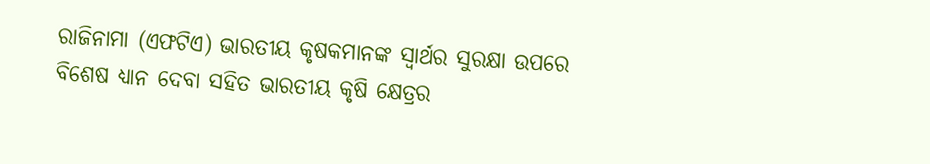ରାଜିନାମା (ଏଫଟିଏ) ଭାରତୀୟ କୃଷକମାନଙ୍କ ସ୍ୱାର୍ଥର ସୁରକ୍ଷା ଉପରେ ବିଶେଷ ଧ୍ୟାନ ଦେବା ସହିତ ଭାରତୀୟ କୃଷି କ୍ଷେତ୍ରର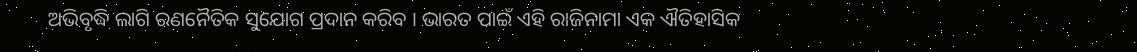ଅଭିବୃଦ୍ଧି ଲାଗି ରଣନୈତିକ ସୁଯୋଗ ପ୍ରଦାନ କରିବ । ଭାରତ ପାଇଁ ଏହି ରାଜିନାମା ଏକ ଐତିହାସିକ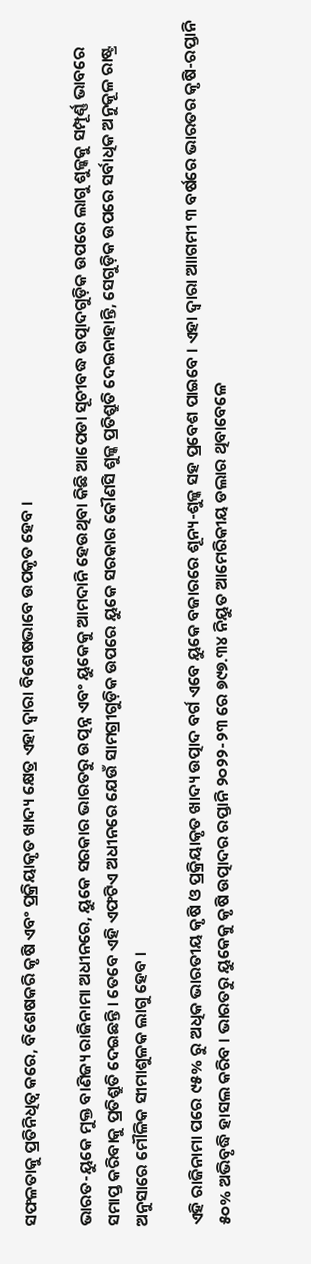ସଫଳତାକୁ ପ୍ରତିନିଧିତ୍ୱ କରେ, ବିଶେଷକରି କୃଷି ଏବଂ ପ୍ରକ୍ରିୟାକୃତ ଖାଦ୍ୟ କ୍ଷେତ୍ର ଏହା ଦ୍ବାରା ବିଶେଷଭାବେ ଉପକୃତ ହେବ ।

ଭାରତ-ୟୁକେ ମୁକ୍ତ ବାଣିଜ୍ୟ ରାଜିନାମା ଅଧୀନରେ, ୟୁକେ ସରକାର ଭାରତରୁ ଉତ୍ପନ୍ନ ଏବଂ ୟୁକେକୁ ଆମଦାନି ହେଉଥିବା କିଛି ଆପେଡା ସୂଚୀବଦ୍ଧ ଉତ୍ପାଦଗୁଡ଼ିକ ଉପରେ ଲାଗୁ ଶୁଳ୍କକୁ ସମ୍ପୂର୍ଣ୍ଣ ଭାବରେ ସମାପ୍ତ କରିବାକୁ ପ୍ରତିଶ୍ରୁତି ଦେଇଛନ୍ତି । ତେବେ ଏହି ଏଫଟିଏ ଅଧୀନରେ ଯେଉଁ ସାମଗ୍ରୀଗୁଡ଼ିକ ଉପରେ ୟୁକେ ସରକାର କୌଣସି ଶୁଳ୍କ ପ୍ରତିଶ୍ରୁତି ଦେଇନାହାନ୍ତି, ସେଗୁଡ଼ିକ ଉପରେ ସର୍ବାଧିକ ଅନୁକୂଳ ରାଷ୍ଟ୍ର ଅନୁସାରେ ମୌଳିକ ସୀମାଶୁଳକ ଲାଗୁ ହେବ ।

ଏହି ରାଜିନାମା ପରେ ୯୫% ରୁ ଅଧିକ ଭାରତୀୟ କୃଷି ଓ ପ୍ରକ୍ରିୟାକୃତ ଖାଦ୍ୟ ଉତ୍ପାଦ ବର୍ଗ ଏବେ ୟୁକେ ବଜାରରେ ଶୂନ୍ୟ-ଶୁଳ୍କ ସହ ପ୍ରବେଶ ପାଇବେ । ଏହା ଦ୍ବାରା ଆାଗମୀ ୩ ବର୍ଷରେ ଭାରତର କୃଷି-ରପ୍ତାନି ୫୦% ଅଭିବୃଦ୍ଧି ହାସଲ କରିବ । ଭାରତରୁ ୟୁକେକୁ କୃଷି ଉତ୍ପାଦର ରପ୍ତାନି ୨୦୨୨-୨୩ ରେ ୭୯୭.୩୪ ନିୟୁତ ଆମେରିକୀୟ ଡଲାର ଥିବାବେଳେ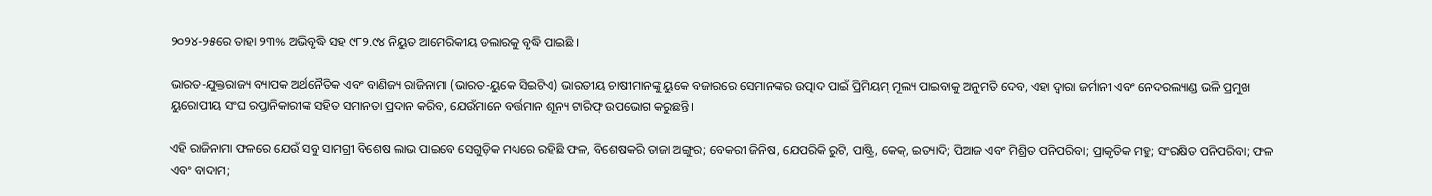୨୦୨୪-୨୫ରେ ତାହା ୨୩% ଅଭିବୃଦ୍ଧି ସହ ୯୮୨.୯୪ ନିୟୁତ ଆମେରିକୀୟ ଡଲାରକୁ ବୃଦ୍ଧି ପାଇଛି ।

ଭାରତ-ଯୁକ୍ତରାଜ୍ୟ ବ୍ୟାପକ ଅର୍ଥନୈତିକ ଏବଂ ବାଣିଜ୍ୟ ରାଜିନାମା (ଭାରତ-ୟୁକେ ସିଇଟିଏ) ଭାରତୀୟ ଚାଷୀମାନଙ୍କୁ ୟୁକେ ବଜାରରେ ସେମାନଙ୍କର ଉତ୍ପାଦ ପାଇଁ ପ୍ରିମିୟମ୍ ମୂଲ୍ୟ ପାଇବାକୁ ଅନୁମତି ଦେବ, ଏହା ଦ୍ୱାରା ଜର୍ମାନୀ ଏବଂ ନେଦରଲ୍ୟାଣ୍ଡ ଭଳି ପ୍ରମୁଖ ୟୁରୋପୀୟ ସଂଘ ରପ୍ତାନିକାରୀଙ୍କ ସହିତ ସମାନତା ପ୍ରଦାନ କରିବ, ଯେଉଁମାନେ ବର୍ତ୍ତମାନ ଶୂନ୍ୟ ଟାରିଫ୍ ଉପଭୋଗ କରୁଛନ୍ତି।

ଏହି ରାଜିନାମା ଫଳରେ ଯେଉଁ ସବୁ ସାମଗ୍ରୀ ବିଶେଷ ଲାଭ ପାଇବେ ସେଗୁଡ଼ିକ ମଧ୍ୟରେ ରହିଛି ଫଳ, ବିଶେଷକରି ତାଜା ଅଙ୍ଗୁର; ବେକରୀ ଜିନିଷ, ଯେପରିକି ରୁଟି, ପାଷ୍ଟ୍ରି, କେକ୍, ଇତ୍ୟାଦି; ପିଆଜ ଏବଂ ମିଶ୍ରିତ ପନିପରିବା; ପ୍ରାକୃତିକ ମହୁ; ସଂରକ୍ଷିତ ପନିପରିବା; ଫଳ ଏବଂ ବାଦାମ;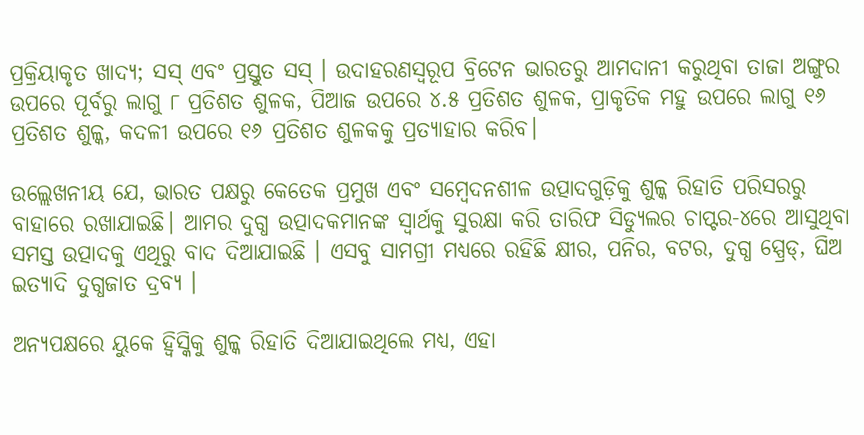ପ୍ରକ୍ରିୟାକୃତ ଖାଦ୍ୟ; ସସ୍ ଏବଂ ପ୍ରସ୍ତୁତ ସସ୍ । ଉଦାହରଣସ୍ବରୂପ ବ୍ରିଟେନ ଭାରତରୁ ଆମଦାନୀ କରୁଥିବା ତାଜା ଅଙ୍ଗୁର ଉପରେ ପୂର୍ବରୁ ଲାଗୁ ୮ ପ୍ରତିଶତ ଶୁଳକ, ପିଆଜ ଉପରେ ୪.୫ ପ୍ରତିଶତ ଶୁଳକ, ପ୍ରାକୃତିକ ମହୁ ଉପରେ ଲାଗୁ ୧୬ ପ୍ରତିଶତ ଶୁଳ୍କ, କଦଳୀ ଉପରେ ୧୬ ପ୍ରତିଶତ ଶୁଳକକୁ ପ୍ରତ୍ୟାହାର କରିବ।

ଉଲ୍ଲେଖନୀୟ ଯେ, ଭାରତ ପକ୍ଷରୁ କେତେକ ପ୍ରମୁଖ ଏବଂ ସମ୍ବେଦନଶୀଳ ଉତ୍ପାଦଗୁଡ଼ିକୁ ଶୁଳ୍କ ରିହାତି ପରିସରରୁ ବାହାରେ ରଖାଯାଇଛି। ଆମର ଦୁଗ୍ଧ ଉତ୍ପାଦକମାନଙ୍କ ସ୍ୱାର୍ଥକୁ ସୁରକ୍ଷା କରି ତାରିଫ ସିଡ୍ୟୁଲର ଚାପ୍ଟର-୪ରେ ଆସୁଥିବା ସମସ୍ତ ଉତ୍ପାଦକୁ ଏଥିରୁ ବାଦ ଦିଆଯାଇଛି । ଏସବୁ ସାମଗ୍ରୀ ମଧ୍ୟରେ ରହିଛି କ୍ଷୀର, ପନିର, ବଟର, ଦୁଗ୍ଧ ସ୍ପ୍ରେଡ୍, ଘିଅ ଇତ୍ୟାଦି ଦୁଗ୍ଧଜାତ ଦ୍ରବ୍ୟ ।

ଅନ୍ୟପକ୍ଷରେ ୟୁକେ ହ୍ୱିସ୍କିକୁ ଶୁଳ୍କ ରିହାତି ଦିଆଯାଇଥିଲେ ମଧ୍ୟ, ଏହା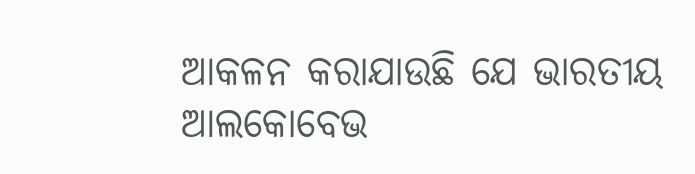ଆକଳନ କରାଯାଉଛି ଯେ ଭାରତୀୟ ଆଲକୋବେଭ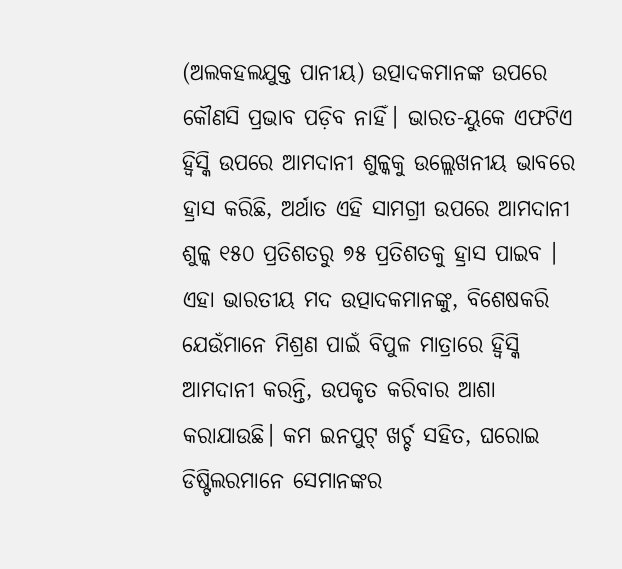(ଅଲକହଲଯୁକ୍ତ ପାନୀୟ) ଉତ୍ପାଦକମାନଙ୍କ ଉପରେ କୌଣସି ପ୍ରଭାବ ପଡ଼ିବ ନାହିଁ। ଭାରତ-ୟୁକେ ଏଫଟିଏ ହ୍ୱିସ୍କି ଉପରେ ଆମଦାନୀ ଶୁଳ୍କକୁ ଉଲ୍ଲେଖନୀୟ ଭାବରେ ହ୍ରାସ କରିଛି, ଅର୍ଥାତ ଏହି ସାମଗ୍ରୀ ଉପରେ ଆମଦାନୀ ଶୁଳ୍କ ୧୫୦ ପ୍ରତିଶତରୁ ୭୫ ପ୍ରତିଶତକୁ ହ୍ରାସ ପାଇବ । ଏହା ଭାରତୀୟ ମଦ ଉତ୍ପାଦକମାନଙ୍କୁ, ବିଶେଷକରି ଯେଉଁମାନେ ମିଶ୍ରଣ ପାଇଁ ବିପୁଳ ମାତ୍ରାରେ ହ୍ୱିସ୍କି ଆମଦାନୀ କରନ୍ତି, ଉପକୃତ କରିବାର ଆଶା କରାଯାଉଛି। କମ ଇନପୁଟ୍ ଖର୍ଚ୍ଚ ସହିତ, ଘରୋଇ ଡିଷ୍ଟିଲରମାନେ ସେମାନଙ୍କର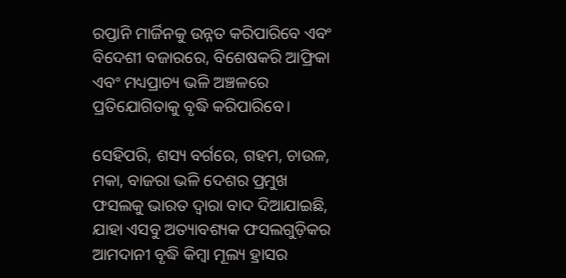ରପ୍ତାନି ମାର୍ଜିନକୁ ଉନ୍ନତ କରିପାରିବେ ଏବଂ ବିଦେଶୀ ବଜାରରେ, ବିଶେଷକରି ଆଫ୍ରିକା ଏବଂ ମଧ୍ୟପ୍ରାଚ୍ୟ ଭଳି ଅଞ୍ଚଳରେ ପ୍ରତିଯୋଗିତାକୁ ବୃଦ୍ଧି କରିପାରିବେ।

ସେହିପରି, ଶସ୍ୟ ବର୍ଗରେ, ଗହମ, ଚାଉଳ, ମକା, ବାଜରା ଭଳି ଦେଶର ପ୍ରମୁଖ ଫସଲକୁ ଭାରତ ଦ୍ୱାରା ବାଦ ଦିଆଯାଇଛି, ଯାହା ଏସବୁ ଅତ୍ୟାବଶ୍ୟକ ଫସଲଗୁଡ଼ିକର ଆମଦାନୀ ବୃଦ୍ଧି କିମ୍ବା ମୂଲ୍ୟ ହ୍ରାସର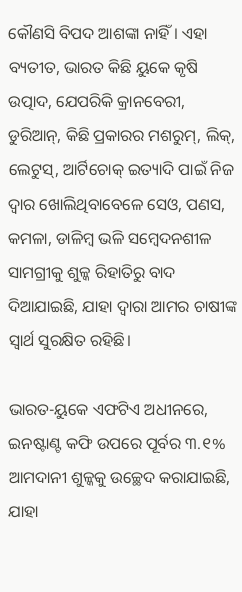କୌଣସି ବିପଦ ଆଶଙ୍କା ନାହିଁ । ଏହା ବ୍ୟତୀତ, ଭାରତ କିଛି ୟୁକେ କୃଷି ଉତ୍ପାଦ, ଯେପରିକି କ୍ରାନବେରୀ, ଡୁରିଆନ୍, କିଛି ପ୍ରକାରର ମଶରୁମ୍, ଲିକ୍, ଲେଟୁସ୍, ଆର୍ଟିଚୋକ୍ ଇତ୍ୟାଦି ପାଇଁ ନିଜ ଦ୍ବାର ଖୋଲିଥିବାବେଳେ ସେଓ, ପଣସ, କମଳା, ଡାଳିମ୍ବ ଭଳି ସମ୍ବେଦନଶୀଳ ସାମଗ୍ରୀକୁ ଶୁଳ୍କ ରିହାତିରୁ ବାଦ ଦିଆଯାଇଛି, ଯାହା ଦ୍ୱାରା ଆମର ଚାଷୀଙ୍କ ସ୍ୱାର୍ଥ ସୁରକ୍ଷିତ ରହିଛି।

ଭାରତ-ୟୁକେ ଏଫଟିଏ ଅଧୀନରେ, ଇନଷ୍ଟାଣ୍ଟ କଫି ଉପରେ ପୂର୍ବର ୩.୧% ଆମଦାନୀ ଶୁଳ୍କକୁ ଉଚ୍ଛେଦ କରାଯାଇଛି, ଯାହା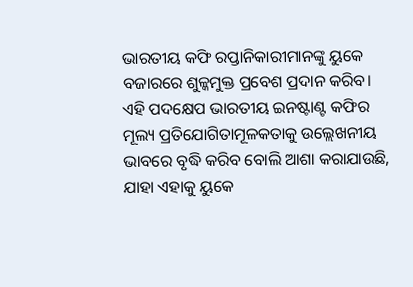ଭାରତୀୟ କଫି ରପ୍ତାନିକାରୀମାନଙ୍କୁ ୟୁକେ ବଜାରରେ ଶୁଳ୍କମୁକ୍ତ ପ୍ରବେଶ ପ୍ରଦାନ କରିବ। ଏହି ପଦକ୍ଷେପ ଭାରତୀୟ ଇନଷ୍ଟାଣ୍ଟ କଫିର ମୂଲ୍ୟ ପ୍ରତିଯୋଗିତାମୂଳକତାକୁ ଉଲ୍ଲେଖନୀୟ ଭାବରେ ବୃଦ୍ଧି କରିବ ବୋଲି ଆଶା କରାଯାଉଛି, ଯାହା ଏହାକୁ ୟୁକେ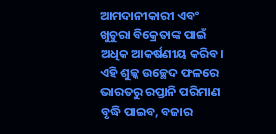ଆମଦାନୀକାରୀ ଏବଂ ଖୁଚୁରା ବିକ୍ରେତାଙ୍କ ପାଇଁ ଅଧିକ ଆକର୍ଷଣୀୟ କରିବ। ଏହି ଶୁଳ୍କ ଉଚ୍ଛେଦ ଫଳରେ ଭାରତରୁ ରପ୍ତାନି ପରିମାଣ ବୃଦ୍ଧି ପାଇବ, ବଜାର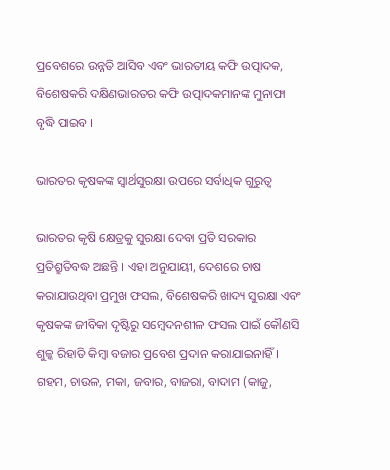ପ୍ରବେଶରେ ଉନ୍ନତି ଆସିବ ଏବଂ ଭାରତୀୟ କଫି ଉତ୍ପାଦକ, ବିଶେଷକରି ଦକ୍ଷିଣଭାରତର କଫି ଉତ୍ପାଦକମାନଙ୍କ ମୁନାଫା ବୃଦ୍ଧି ପାଇବ ।

ଭାରତର କୃଷକଙ୍କ ସ୍ବାର୍ଥସୁରକ୍ଷା ଉପରେ ସର୍ବାଧିକ ଗୁରୁତ୍ବ

ଭାରତର କୃଷି କ୍ଷେତ୍ରକୁ ସୁରକ୍ଷା ଦେବା ପ୍ରତି ସରକାର ପ୍ରତିଶ୍ରୁତିବଦ୍ଧ ଅଛନ୍ତି । ଏହା ଅନୁଯାୟୀ, ଦେଶରେ ଚାଷ କରାଯାଉଥିବା ପ୍ରମୁଖ ଫସଲ, ବିଶେଷକରି ଖାଦ୍ୟ ସୁରକ୍ଷା ଏବଂ କୃଷକଙ୍କ ଜୀବିକା ଦୃଷ୍ଟିରୁ ସମ୍ବେଦନଶୀଳ ଫସଲ ପାଇଁ କୌଣସି ଶୁଳ୍କ ରିହାତି କିମ୍ବା ବଜାର ପ୍ରବେଶ ପ୍ରଦାନ କରାଯାଇନାହିଁ। ଗହମ, ଚାଉଳ, ମକା, ଜବାର, ବାଜରା, ବାଦାମ (କାଜୁ,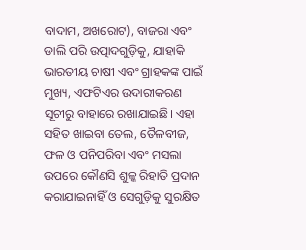ବାଦାମ, ଅଖରୋଟ), ବାଜରା ଏବଂ ଡାଲି ପରି ଉତ୍ପାଦଗୁଡ଼ିକୁ, ଯାହାକି ଭାରତୀୟ ଚାଷୀ ଏବଂ ଗ୍ରାହକଙ୍କ ପାଇଁ ମୁଖ୍ୟ, ଏଫଟିଏର ଉଦାରୀକରଣ ସୂଚୀରୁ ବାହାରେ ରଖାଯାଇଛି। ଏହା ସହିତ ଖାଇବା ତେଲ, ତୈଳବୀଜ, ଫଳ ଓ ପନିପରିବା ଏବଂ ମସଲା ଉପରେ କୌଣସି ଶୁଳ୍କ ରିହାତି ପ୍ରଦାନ କରାଯାଇନାହିଁ ଓ ସେଗୁଡ଼ିକୁ ସୁରକ୍ଷିତ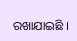ରଖାଯାଇଛି ।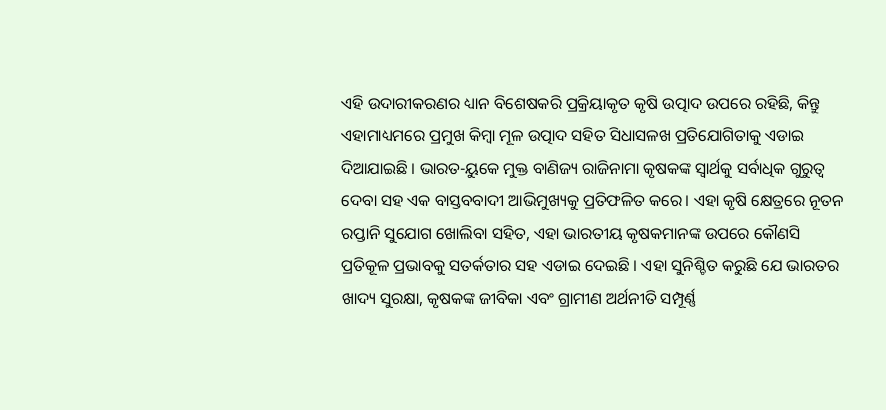ଏହି ଉଦାରୀକରଣର ଧ୍ୟାନ ବିଶେଷକରି ପ୍ରକ୍ରିୟାକୃତ କୃଷି ଉତ୍ପାଦ ଉପରେ ରହିଛି, କିନ୍ତୁ ଏହାମାଧ୍ୟମରେ ପ୍ରମୁଖ କିମ୍ବା ମୂଳ ଉତ୍ପାଦ ସହିତ ସିଧାସଳଖ ପ୍ରତିଯୋଗିତାକୁ ଏଡାଇ ଦିଆଯାଇଛି । ଭାରତ-ୟୁକେ ମୁକ୍ତ ବାଣିଜ୍ୟ ରାଜିନାମା କୃଷକଙ୍କ ସ୍ବାର୍ଥକୁ ସର୍ବାଧିକ ଗୁରୁତ୍ବ ଦେବା ସହ ଏକ ବାସ୍ତବବାଦୀ ଆଭିମୁଖ୍ୟକୁ ପ୍ରତିଫଳିତ କରେ। ଏହା କୃଷି କ୍ଷେତ୍ରରେ ନୂତନ ରପ୍ତାନି ସୁଯୋଗ ଖୋଲିବା ସହିତ, ଏହା ଭାରତୀୟ କୃଷକମାନଙ୍କ ଉପରେ କୌଣସି ପ୍ରତିକୂଳ ପ୍ରଭାବକୁ ସତର୍କତାର ସହ ଏଡାଇ ଦେଇଛି । ଏହା ସୁନିଶ୍ଚିତ କରୁଛି ଯେ ଭାରତର ଖାଦ୍ୟ ସୁରକ୍ଷା, କୃଷକଙ୍କ ଜୀବିକା ଏବଂ ଗ୍ରାମୀଣ ଅର୍ଥନୀତି ସମ୍ପୂର୍ଣ୍ଣ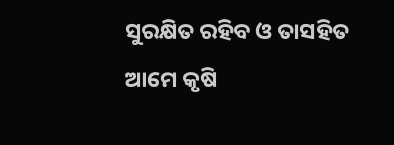ସୁରକ୍ଷିତ ରହିବ ଓ ତାସହିତ ଆମେ କୃଷି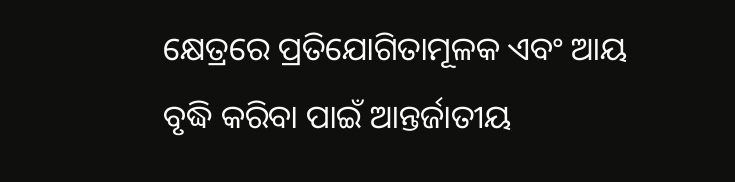କ୍ଷେତ୍ରରେ ପ୍ରତିଯୋଗିତାମୂଳକ ଏବଂ ଆୟ ବୃଦ୍ଧି କରିବା ପାଇଁ ଆନ୍ତର୍ଜାତୀୟ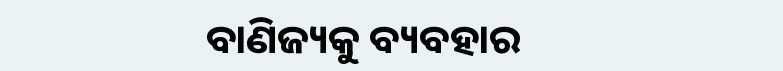ବାଣିଜ୍ୟକୁ ବ୍ୟବହାର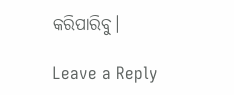କରିପାରିବୁ।

Leave a Reply